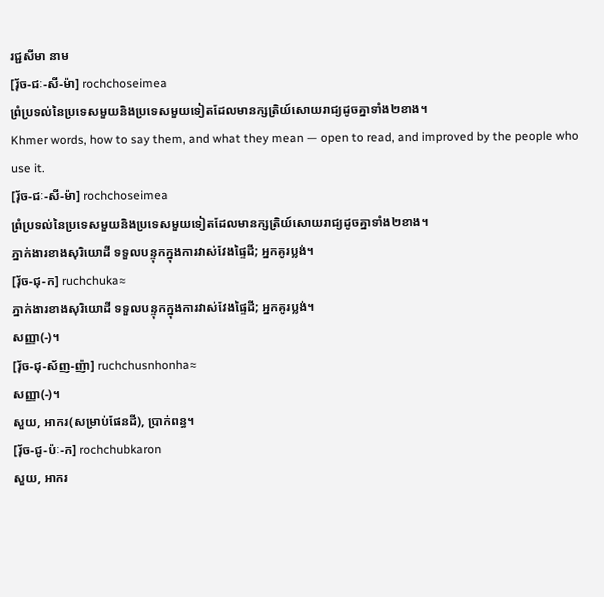រជ្ជសីមា នាម
[រុ័ច-ជៈ-សី-ម៉ា] rochchoseimea
ព្រំប្រទល់នៃប្រទេសមួយនិងប្រទេសមួយទៀតដែលមានក្សត្រិយ៍សោយរាជ្យដូចគ្នាទាំង២ខាង។
Khmer words, how to say them, and what they mean — open to read, and improved by the people who use it.
[រុ័ច-ជៈ-សី-ម៉ា] rochchoseimea
ព្រំប្រទល់នៃប្រទេសមួយនិងប្រទេសមួយទៀតដែលមានក្សត្រិយ៍សោយរាជ្យដូចគ្នាទាំង២ខាង។
ភ្នាក់ងារខាងសុរិយោដី ទទួលបន្ទុកក្នុងការវាស់វែងផ្ទៃដី; អ្នកគូរប្លង់។
[រុ័ច-ជុ-ក] ruchchuka≈
ភ្នាក់ងារខាងសុរិយោដី ទទួលបន្ទុកក្នុងការវាស់វែងផ្ទៃដី; អ្នកគូរប្លង់។
សញ្ញា(-)។
[រុ័ច-ជុ-ស័ញ-ញ៉ា] ruchchusnhonha≈
សញ្ញា(-)។
សួយ, អាករ(សម្រាប់ផែនដី), ប្រាក់ពន្ធ។
[រុ័ច-ជូ-ប៉ៈ-ក] rochchubkaron
សួយ, អាករ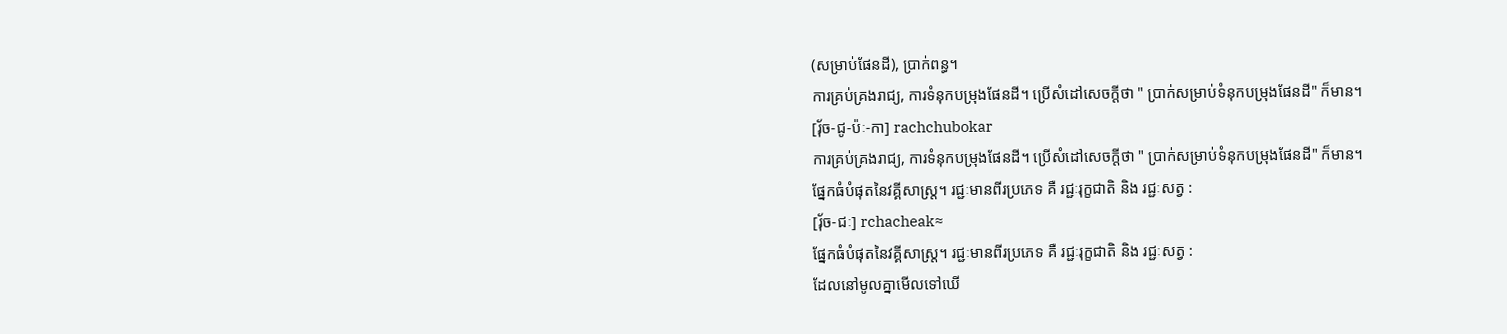(សម្រាប់ផែនដី), ប្រាក់ពន្ធ។
ការគ្រប់គ្រងរាជ្យ, ការទំនុកបម្រុងផែនដី។ ប្រើសំដៅសេចក្ដីថា " ប្រាក់សម្រាប់ទំនុកបម្រុងផែនដី" ក៏មាន។
[រុ័ច-ជូ-ប៉ៈ-កា] rachchubokar
ការគ្រប់គ្រងរាជ្យ, ការទំនុកបម្រុងផែនដី។ ប្រើសំដៅសេចក្ដីថា " ប្រាក់សម្រាប់ទំនុកបម្រុងផែនដី" ក៏មាន។
ផ្នែកធំបំផុតនៃវគ្គីសាស្ត្រ។ រជ្ជៈមានពីរប្រភេទ គឺ រជ្ជៈរុក្ខជាតិ និង រជ្ជៈសត្វ :
[រ៉័ច-ជៈ] rchacheak≈
ផ្នែកធំបំផុតនៃវគ្គីសាស្ត្រ។ រជ្ជៈមានពីរប្រភេទ គឺ រជ្ជៈរុក្ខជាតិ និង រជ្ជៈសត្វ :
ដែលនៅមូលគ្នាមើលទៅឃើ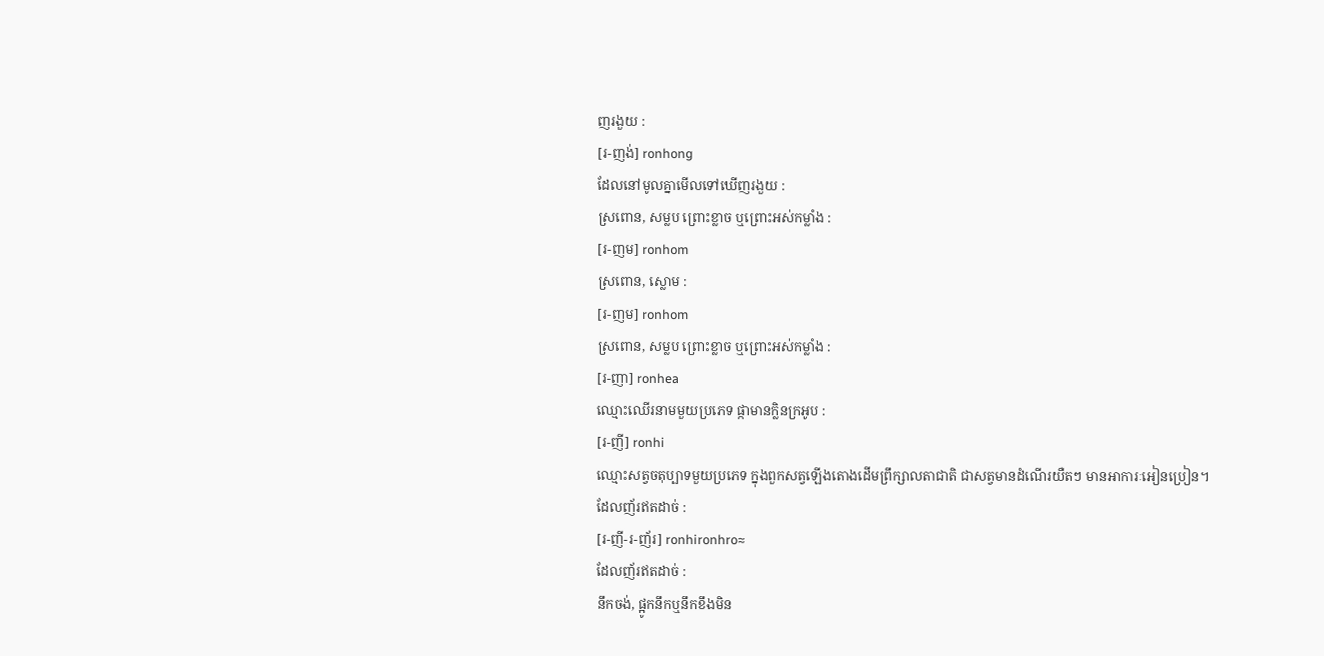ញរងួយ :
[រ-ញង់] ronhong
ដែលនៅមូលគ្នាមើលទៅឃើញរងួយ :
ស្រពោន, សម្លប ព្រោះខ្លាច ឬព្រោះអស់កម្លាំង :
[រ-ញម] ronhom
ស្រពោន, ស្លោម :
[រ-ញម] ronhom
ស្រពោន, សម្លប ព្រោះខ្លាច ឬព្រោះអស់កម្លាំង :
[រ-ញា] ronhea
ឈ្មោះឈើរនាមមួយប្រភេទ ផ្កាមានក្លិនក្រអូប :
[រ-ញី] ronhi
ឈ្មោះសត្វចតុប្បាទមួយប្រភេទ ក្នុងពួកសត្វឡើងតោងដើមព្រឹក្សាលតាជាតិ ជាសត្វមានដំណើរយឺតៗ មានអាការៈអៀនប្រៀន។
ដែលញ័រឥតដាច់ :
[រ-ញី-រ-ញ័រ] ronhironhro≈
ដែលញ័រឥតដាច់ :
នឹកចង់, ផ្អូកនឹកឬនឹកខឹងមិន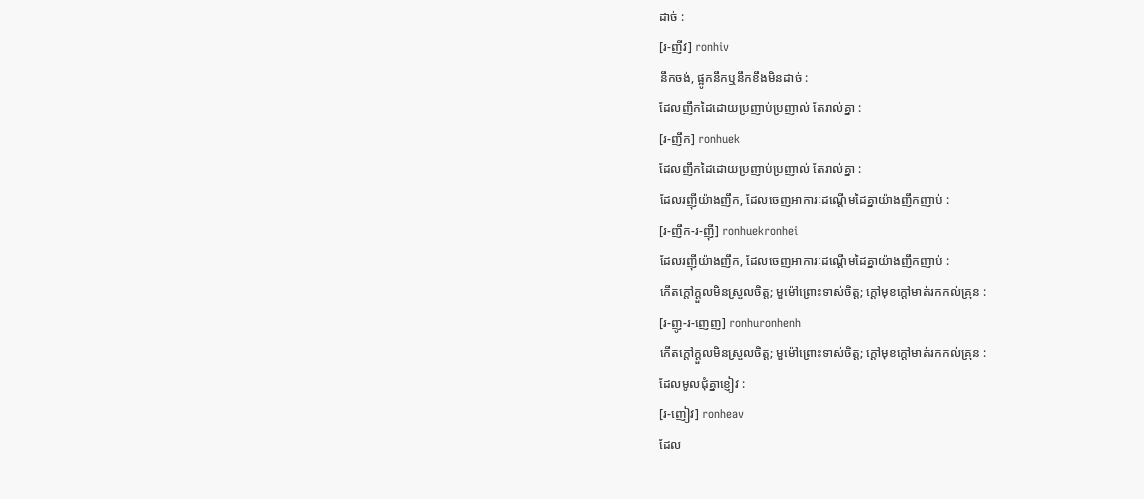ដាច់ :
[រ-ញីវ] ronhiv
នឹកចង់, ផ្អូកនឹកឬនឹកខឹងមិនដាច់ :
ដែលញឹកដៃដោយប្រញាប់ប្រញាល់ តែរាល់គ្នា :
[រ-ញឹក] ronhuek
ដែលញឹកដៃដោយប្រញាប់ប្រញាល់ តែរាល់គ្នា :
ដែលរញ៉ីយ៉ាងញឹក, ដែលចេញអាការៈដណ្ដើមដៃគ្នាយ៉ាងញឹកញាប់ :
[រ-ញឹក-រ-ញ៉ី] ronhuekronhei
ដែលរញ៉ីយ៉ាងញឹក, ដែលចេញអាការៈដណ្ដើមដៃគ្នាយ៉ាងញឹកញាប់ :
កើតក្ដៅក្ដួលមិនស្រួលចិត្ត; មួម៉ៅព្រោះទាស់ចិត្ត; ក្ដៅមុខក្ដៅមាត់រកកល់គ្រុន :
[រ-ញូ-រ-ញេញ] ronhuronhenh
កើតក្ដៅក្ដួលមិនស្រួលចិត្ត; មួម៉ៅព្រោះទាស់ចិត្ត; ក្ដៅមុខក្ដៅមាត់រកកល់គ្រុន :
ដែលមូលជុំគ្នាខ្ញៀវ :
[រ-ញៀវ] ronheav
ដែល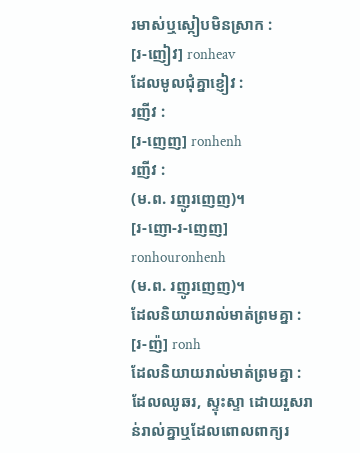រមាស់ឬស្កៀបមិនស្រាក :
[រ-ញៀវ] ronheav
ដែលមូលជុំគ្នាខ្ញៀវ :
រញីវ :
[រ-ញេញ] ronhenh
រញីវ :
(ម.ព. រញូរញេញ)។
[រ-ញោ-រ-ញេញ] ronhouronhenh
(ម.ព. រញូរញេញ)។
ដែលនិយាយរាល់មាត់ព្រមគ្នា :
[រ-ញ៉] ronh
ដែលនិយាយរាល់មាត់ព្រមគ្នា :
ដែលឈូឆរ, ស្ទុះស្ទា ដោយរួសរាន់រាល់គ្នាឬដែលពោលពាក្យរ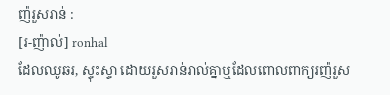ញ៉រួសរាន់ :
[រ-ញ៉ាល់] ronhal
ដែលឈូឆរ, ស្ទុះស្ទា ដោយរួសរាន់រាល់គ្នាឬដែលពោលពាក្យរញ៉រួស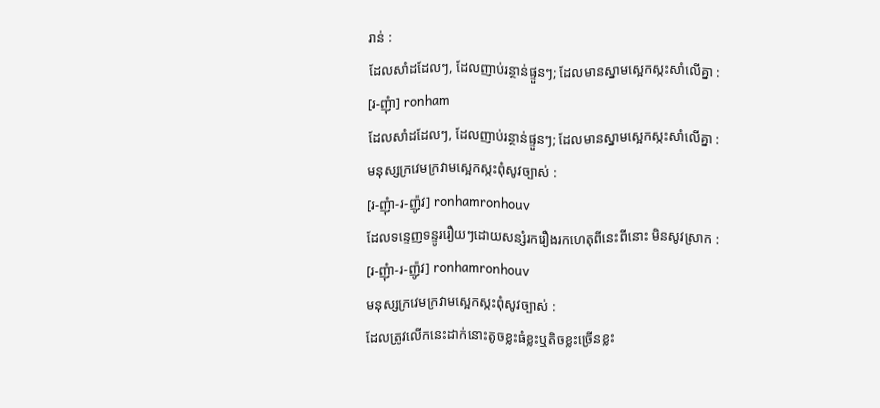រាន់ :
ដែលសាំដដែលៗ, ដែលញាប់រន្ថាន់ផ្ទួនៗ; ដែលមានស្នាមស្អេកស្កះសាំលើគ្នា :
[រ-ញុំា] ronham
ដែលសាំដដែលៗ, ដែលញាប់រន្ថាន់ផ្ទួនៗ; ដែលមានស្នាមស្អេកស្កះសាំលើគ្នា :
មនុស្សក្រវេមក្រវាមស្អេកស្កះពុំសូវច្បាស់ :
[រ-ញុំា-រ-ញ៉ូវ] ronhamronhouv
ដែលទន្ទេញទន្ទូររឿយៗដោយសន្សំរករឿងរកហេតុពីនេះពីនោះ មិនសូវស្រាក :
[រ-ញុំា-រ-ញ៉ូវ] ronhamronhouv
មនុស្សក្រវេមក្រវាមស្អេកស្កះពុំសូវច្បាស់ :
ដែលត្រូវលើកនេះដាក់នោះតូចខ្លះធំខ្លះឬតិចខ្លះច្រើនខ្លះ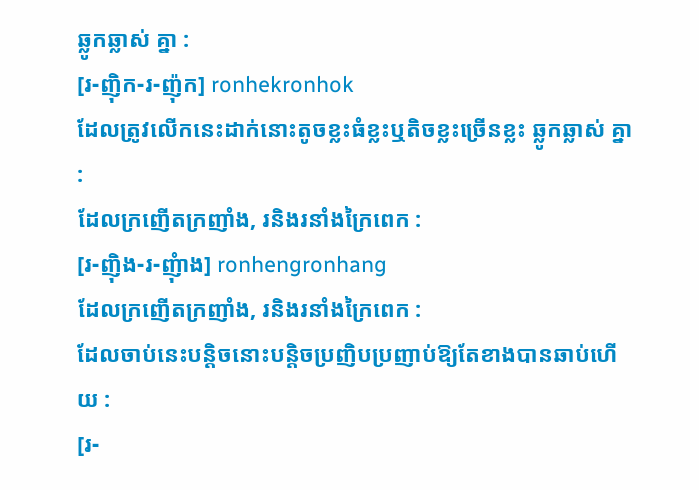ឆ្លូកឆ្លាស់ គ្នា :
[រ-ញ៉ិក-រ-ញ៉ុក] ronhekronhok
ដែលត្រូវលើកនេះដាក់នោះតូចខ្លះធំខ្លះឬតិចខ្លះច្រើនខ្លះ ឆ្លូកឆ្លាស់ គ្នា :
ដែលក្រញើតក្រញាំង, រនិងរនាំងក្រៃពេក :
[រ-ញ៉ិង-រ-ញុំាង] ronhengronhang
ដែលក្រញើតក្រញាំង, រនិងរនាំងក្រៃពេក :
ដែលចាប់នេះបន្តិចនោះបន្តិចប្រញិបប្រញាប់ឱ្យតែខាងបានឆាប់ហើយ :
[រ-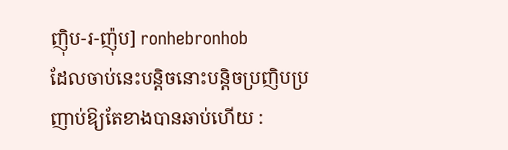ញ៉ិប-រ-ញ៉ុប] ronhebronhob
ដែលចាប់នេះបន្តិចនោះបន្តិចប្រញិបប្រញាប់ឱ្យតែខាងបានឆាប់ហើយ :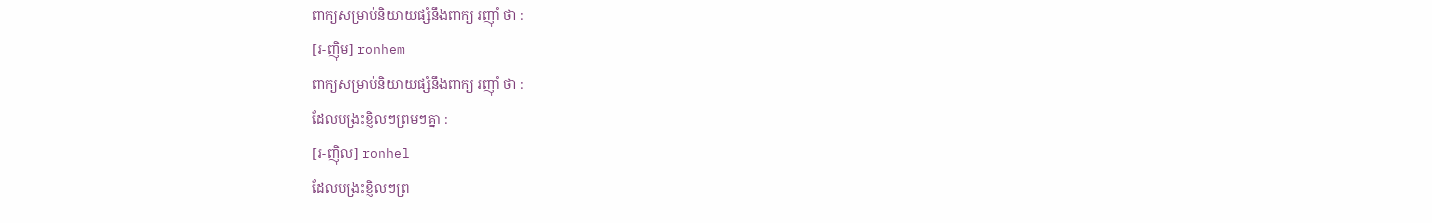ពាក្យសម្រាប់និយាយផ្សំនឹងពាក្យ រញ៉ាំ ថា :
[រ-ញ៉ិម] ronhem
ពាក្យសម្រាប់និយាយផ្សំនឹងពាក្យ រញ៉ាំ ថា :
ដែលបង្រះខ្ញិលៗព្រមៗគ្នា :
[រ-ញ៉ិល] ronhel
ដែលបង្រះខ្ញិលៗព្រ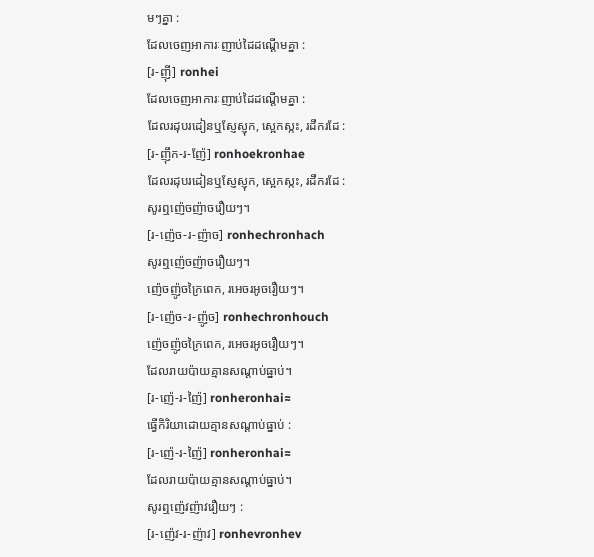មៗគ្នា :
ដែលចេញអាការៈញាប់ដៃដណ្ដើមគ្នា :
[រ-ញ៉ី] ronhei
ដែលចេញអាការៈញាប់ដៃដណ្ដើមគ្នា :
ដែលរដុបរដៀនឬស្ញែស្ញុក, ស្អេកស្កះ, រដឹករដែ :
[រ-ញ៉ឹក-រ-ញ៉ែ] ronhoekronhae
ដែលរដុបរដៀនឬស្ញែស្ញុក, ស្អេកស្កះ, រដឹករដែ :
សូរឮញ៉េចញ៉ាចរឿយៗ។
[រ-ញ៉េច-រ-ញ៉ាច] ronhechronhach
សូរឮញ៉េចញ៉ាចរឿយៗ។
ញ៉េចញ៉ូចក្រៃពេក, រអេចរអូចរឿយៗ។
[រ-ញ៉េច-រ-ញ៉ូច] ronhechronhouch
ញ៉េចញ៉ូចក្រៃពេក, រអេចរអូចរឿយៗ។
ដែលរាយប៉ាយគ្មានសណ្ដាប់ធ្នាប់។
[រ-ញ៉េ-រ-ញ៉ៃ] ronheronhai≈
ធ្វើកិរិយាដោយគ្មានសណ្ដាប់ធ្នាប់ :
[រ-ញ៉េ-រ-ញ៉ៃ] ronheronhai≈
ដែលរាយប៉ាយគ្មានសណ្ដាប់ធ្នាប់។
សូរឮញ៉េវញ៉ាវរឿយៗ :
[រ-ញ៉េវ-រ-ញ៉ាវ] ronhevronhev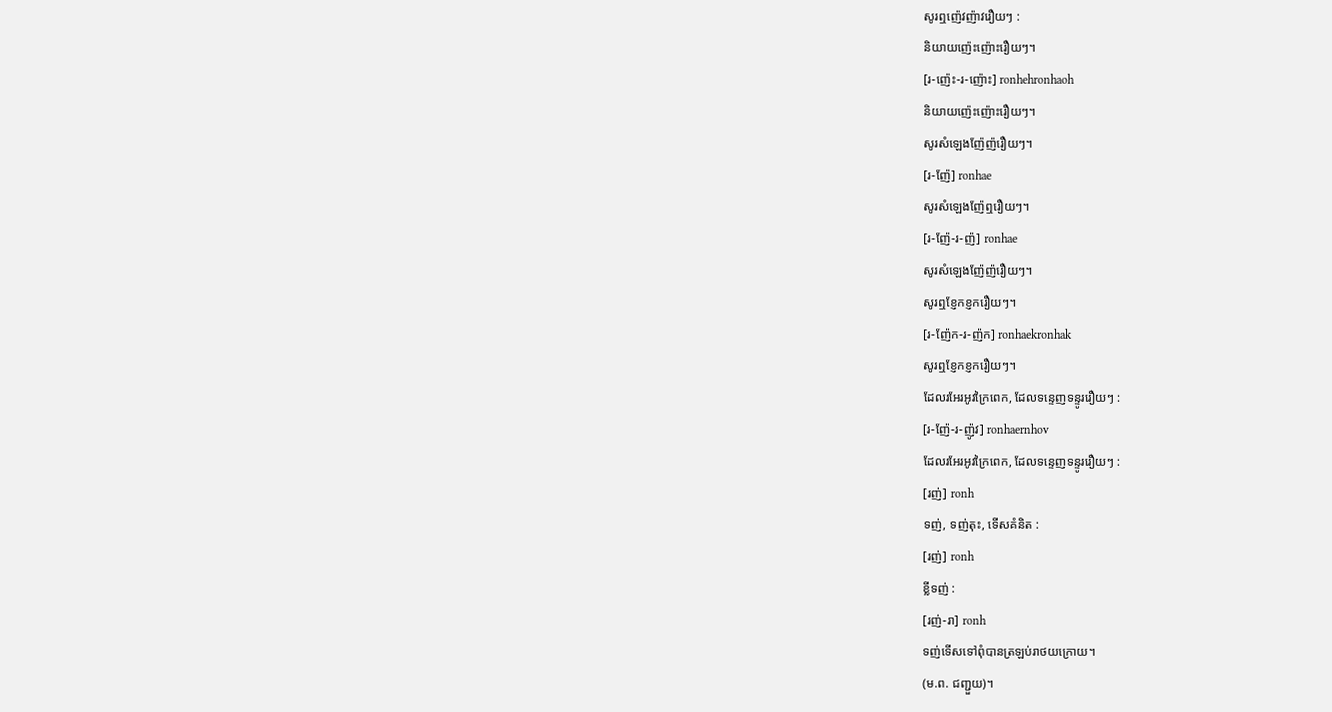សូរឮញ៉េវញ៉ាវរឿយៗ :
និយាយញ៉េះញ៉ោះរឿយៗ។
[រ-ញ៉េះ-រ-ញ៉ោះ] ronhehronhaoh
និយាយញ៉េះញ៉ោះរឿយៗ។
សូរសំឡេងញ៉ែញ៉រឿយៗ។
[រ-ញ៉ែ] ronhae
សូរសំឡេងញ៉ែឮរឿយៗ។
[រ-ញ៉ែ-រ-ញ៉] ronhae
សូរសំឡេងញ៉ែញ៉រឿយៗ។
សូរឮខ្ញែកខ្ញករឿយៗ។
[រ-ញ៉ែក-រ-ញ៉ក] ronhaekronhak
សូរឮខ្ញែកខ្ញករឿយៗ។
ដែលរអែរអូវក្រៃពេក, ដែលទន្ទេញទន្ទូររឿយៗ :
[រ-ញ៉ែ-រ-ញ៉ូវ] ronhaernhov
ដែលរអែរអូវក្រៃពេក, ដែលទន្ទេញទន្ទូររឿយៗ :
[រញ់] ronh
ទញ់, ទញ់តុះ, ទើសគំនិត :
[រញ់] ronh
ខ្លីទញ់ :
[រញ់-រា] ronh
ទញ់ទើសទៅពុំបានត្រឡប់រាថយក្រោយ។
(ម.ព. ជញ្ជួយ)។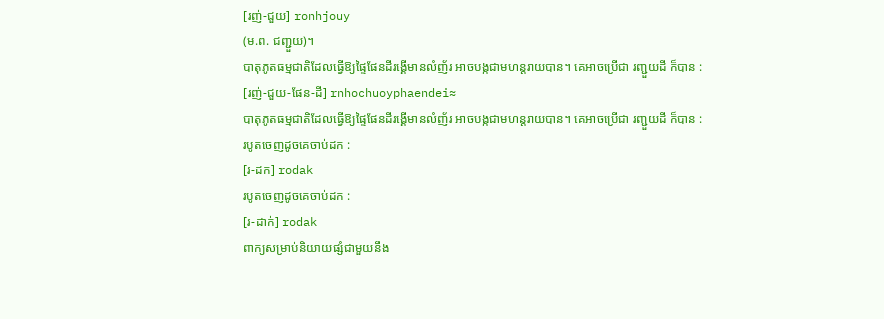[រញ់-ជួយ] ronhjouy
(ម.ព. ជញ្ជួយ)។
បាតុភូតធម្មជាតិដែលធ្វើឱ្យផ្ទៃផែនដីរង្គើមានលំញ័រ អាចបង្កជាមហន្តរាយបាន។ គេអាចប្រើជា រញ្ជួយដី ក៏បាន :
[រញ់-ជួយ-ផែន-ដី] rnhochuoyphaendei≈
បាតុភូតធម្មជាតិដែលធ្វើឱ្យផ្ទៃផែនដីរង្គើមានលំញ័រ អាចបង្កជាមហន្តរាយបាន។ គេអាចប្រើជា រញ្ជួយដី ក៏បាន :
របូតចេញដូចគេចាប់ដក :
[រ-ដក] rodak
របូតចេញដូចគេចាប់ដក :
[រ-ដាក់] rodak
ពាក្យសម្រាប់និយាយផ្សំជាមួយនឹង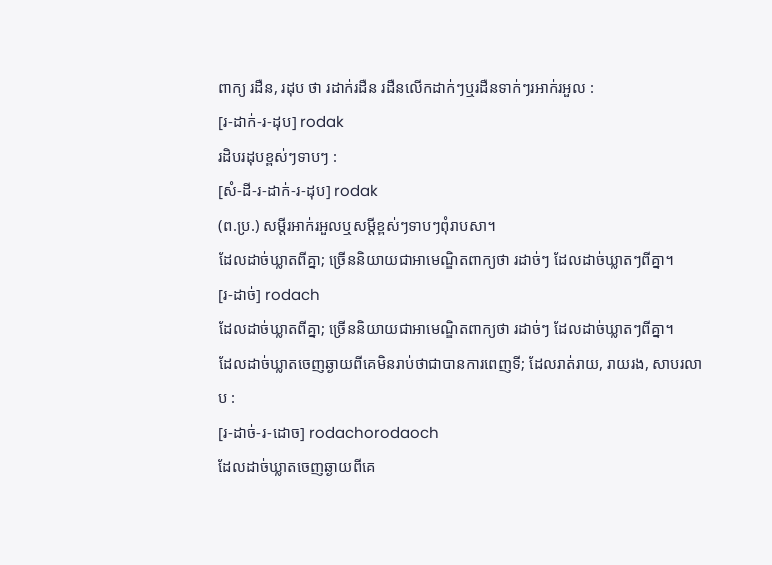ពាក្យ រដឺន, រដុប ថា រដាក់រដឺន រដឺនលើកដាក់ៗឬរដឺនទាក់ៗរអាក់រអួល :
[រ-ដាក់-រ-ដុប] rodak
រដិបរដុបខ្ពស់ៗទាបៗ :
[សំ-ដី-រ-ដាក់-រ-ដុប] rodak
(ព.ប្រ.) សម្ដីរអាក់រអួលឬសម្ដីខ្ពស់ៗទាបៗពុំរាបសា។
ដែលដាច់ឃ្លាតពីគ្នា; ច្រើននិយាយជាអាមេណ្ឌិតពាក្យថា រដាច់ៗ ដែលដាច់ឃ្លាតៗពីគ្នា។
[រ-ដាច់] rodach
ដែលដាច់ឃ្លាតពីគ្នា; ច្រើននិយាយជាអាមេណ្ឌិតពាក្យថា រដាច់ៗ ដែលដាច់ឃ្លាតៗពីគ្នា។
ដែលដាច់ឃ្លាតចេញឆ្ងាយពីគេមិនរាប់ថាជាបានការពេញទី; ដែលរាត់រាយ, រាយរង, សាបរលាប :
[រ-ដាច់-រ-ដោច] rodachorodaoch
ដែលដាច់ឃ្លាតចេញឆ្ងាយពីគេ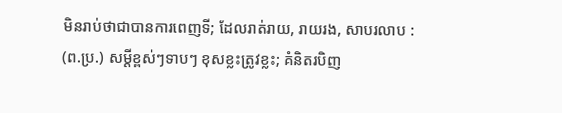មិនរាប់ថាជាបានការពេញទី; ដែលរាត់រាយ, រាយរង, សាបរលាប :
(ព.ប្រ.) សម្ដីខ្ពស់ៗទាបៗ ខុសខ្លះត្រូវខ្លះ; គំនិតរបិញ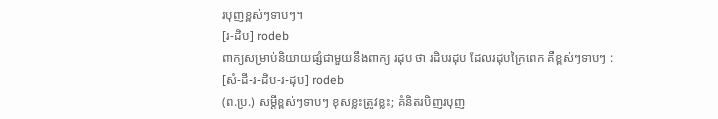របុញខ្ពស់ៗទាបៗ។
[រ-ដិប] rodeb
ពាក្យសម្រាប់និយាយផ្សំជាមួយនឹងពាក្យ រដុប ថា រដិបរដុប ដែលរដុបក្រៃពេក គឺខ្ពស់ៗទាបៗ :
[សំ-ដី-រ-ដិប-រ-ដុប] rodeb
(ព.ប្រ.) សម្ដីខ្ពស់ៗទាបៗ ខុសខ្លះត្រូវខ្លះ; គំនិតរបិញរបុញ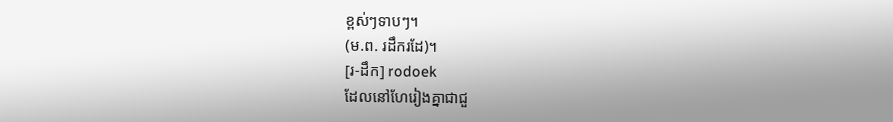ខ្ពស់ៗទាបៗ។
(ម.ព. រដឹករដែ)។
[រ-ដឹក] rodoek
ដែលនៅហែរៀងគ្នាជាជួ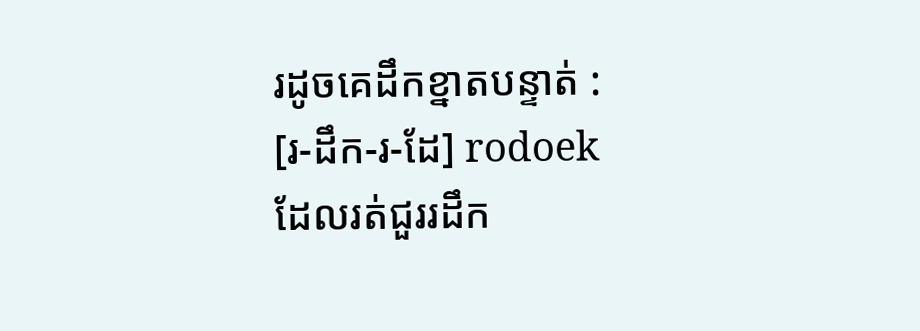រដូចគេដឹកខ្នាតបន្ទាត់ :
[រ-ដឹក-រ-ដែ] rodoek
ដែលរត់ជួររដឹក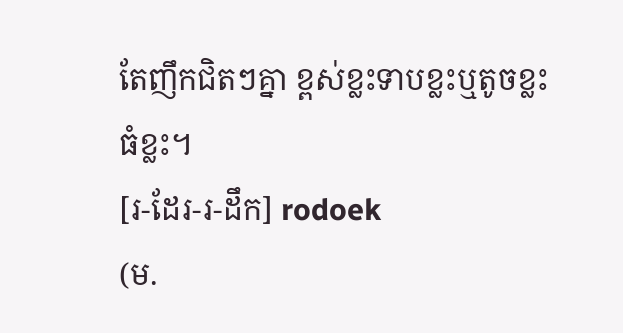តែញឹកជិតៗគ្នា ខ្ពស់ខ្លះទាបខ្លះឬតូចខ្លះធំខ្លះ។
[រ-ដែរ-រ-ដឹក] rodoek
(ម.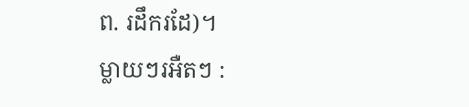ព. រដឹករដែ)។
ម្លាយៗរអឺតៗ :